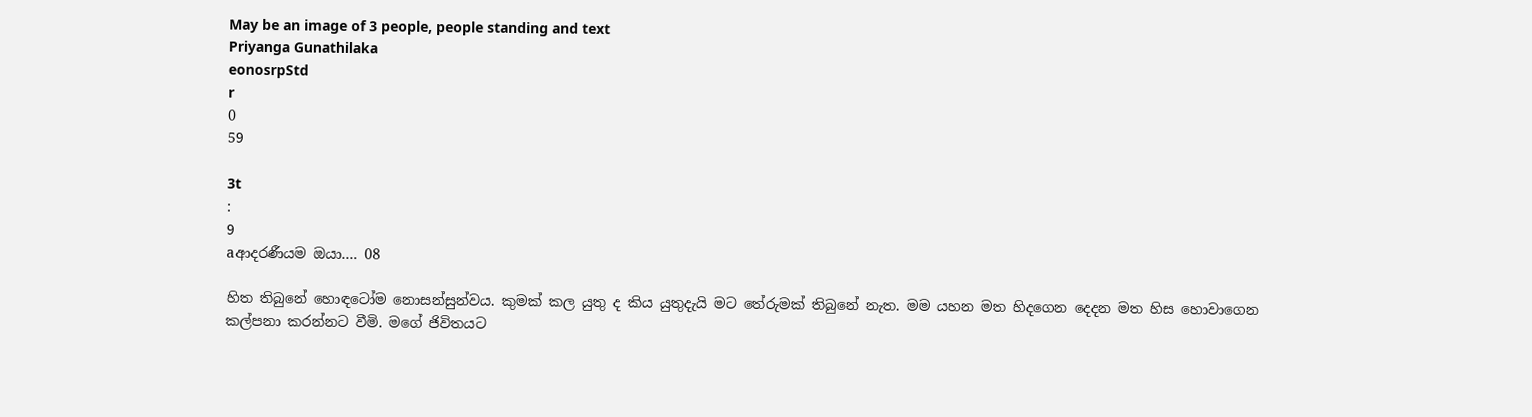May be an image of 3 people, people standing and text
Priyanga Gunathilaka
eonosrpStd
r
0
59

3t
:
9
aආදරණීයම ඔයා…. 08

හිත තිබුනේ හොඳටෝම නොසන්සුන්වය. කුමක් කල යුතු ද කිය යුතුදැයි මට තේරුමක් තිබුනේ නැත. මම යහන මත හිදගෙන දෙදන මත හිස හොවාගෙන කල්පනා කරන්නට වීමි. මගේ ජිවිතයට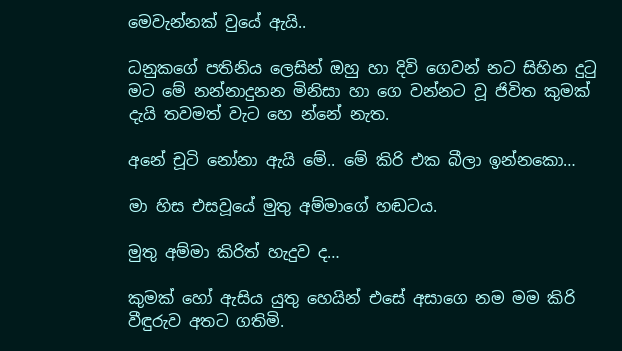මෙවැන්නක් වුයේ ඇයි..

ධනුකගේ පතිනිය ලෙසින් ඔහු හා දිවි ගෙවන් නට සිහින දුටු මට මේ නන්නාදුනන මිනිසා හා ගෙ වන්නට වූ ජිවිත කුමක් දැයි තවමත් වැට හෙ න්නේ නැත.

අනේ චූටි නෝනා ඇයි මේ.. මේ කිරි එක බීලා ඉන්නකො…

මා හිස එසවූයේ මුතු අම්මාගේ හඬටය.

මුතු අම්මා කිරිත් හැදුව ද…

කුමක් හෝ ඇසිය යුතු හෙයින් එසේ අසාගෙ නම මම කිරි වීඳුරුව අතට ගතිමි.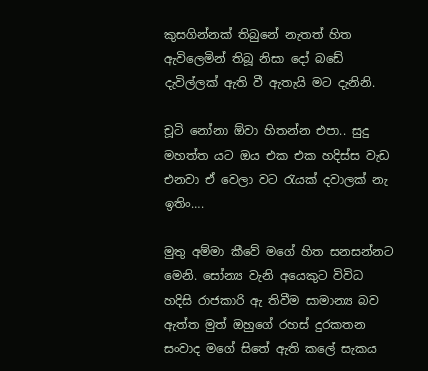කුසගින්නක් තිබුනේ නැතත් හිත ඇවිලෙමින් තිබූ නිසා දෝ බඩේ දැවිල්ලක් ඇති වී ඇතැයි මට දැනිනි.

චූටි නෝනා ඕවා හිතන්න එපා.. සුදු මහත්ත යට ඔය එක එක හදිස්ස වැඩ එනවා ඒ වෙලා වට රැයක් දවාලක් නැ ඉතිං….

මුතු අම්මා කීවේ මගේ හිත සනසන්නට මෙනි. සෝන්‍ය වැනි අයෙකුට විවිධ හදිසි රාජකාරි ඇ තිවීම සාමාන්‍ය බව ඇත්ත මුත් ඔහුගේ රහස් දුරකතන සංවාද මගේ සිතේ ඇති කලේ සැකය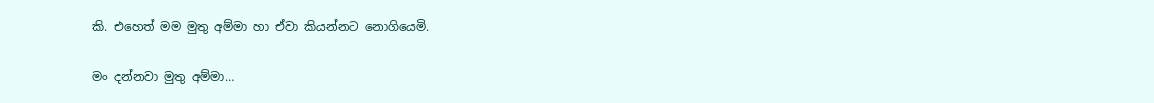කි. එහෙත් මම මුතු අම්මා හා ඒවා කියන්නට නොගියෙමි.

මං දන්නවා මුතු අම්මා…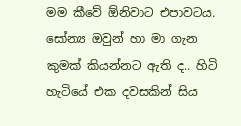මම කීවේ ඕනිවාට එපාවටය. සෝන්‍ය ඔවුන් හා මා ගැන කුමක් කියන්නට ඇති ද.. හිටි හැටියේ එක දවසකින් සිය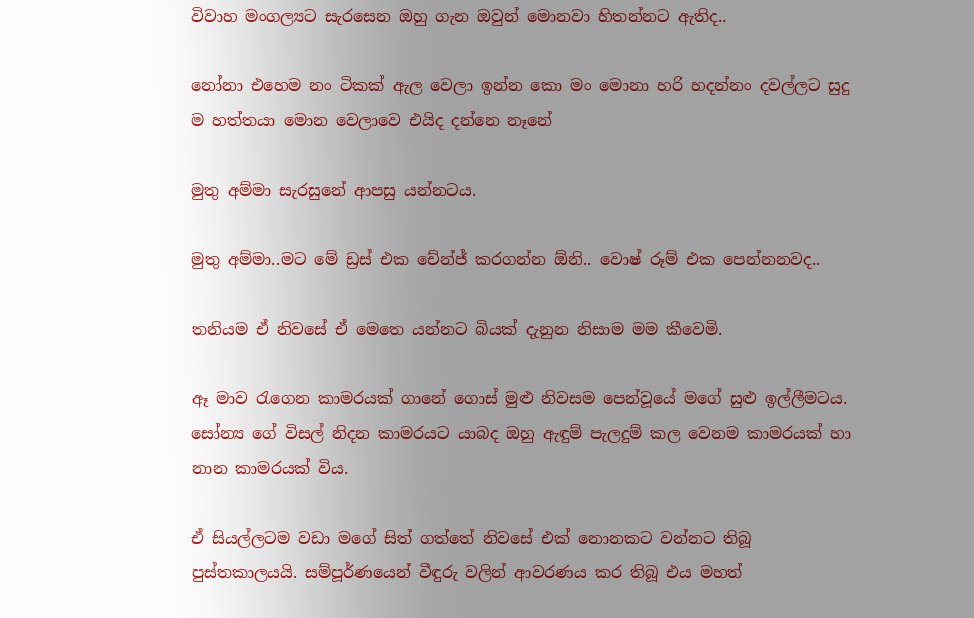විවාහ මංගල්‍යට සැරසෙන ඔහු ගැන ඔවුන් මොනවා හිතන්නට ඇතිද..

නෝනා එහෙම නං ටිකක් ඇල වෙලා ඉන්න කො මං මොනා හරි හදන්නං දවල්ලට සුදු ම හත්තයා මොන වෙලාවෙ එයිද දන්නෙ නෑනේ

මුතු අම්මා සැරසුනේ ආපසු යන්නටය.

මුතු අම්මා..මට මේ ඩ්‍රස් එක චේන්ජ් කරගන්න ඕනි.. වොෂ් රූම් එක පෙන්නනවද..

තනියම ඒ නිවසේ ඒ මෙතෙ යන්නට බියක් දැනුන නිසාම මම කීවෙමි.

ඈ මාව රැගෙන කාමරයක් ගානේ ගොස් මුළු නිවසම පෙන්වූයේ මගේ සුළු ඉල්ලීමටය. සෝන්‍ය ගේ විසල් නිදන කාමරයට යාබද ඔහු ඇඳුම් පැලදුම් කල වෙනම කාමරයක් හා නාන කාමරයක් විය.

ඒ සියල්ලටම වඩා මගේ සිත් ගත්තේ නිවසේ එක් නොනකට වන්නට තිබූ පුස්තකාලයයි. සම්පූර්ණයෙන් වීඳුරු වලින් ආවරණය කර තිබූ එය මහත්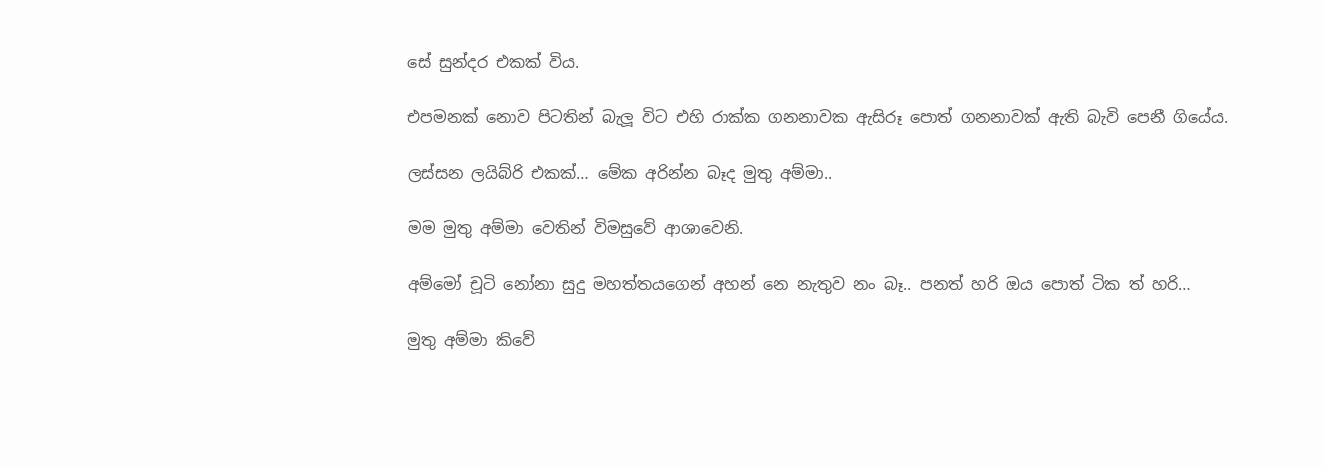සේ සුන්දර එකක් විය.

එපමනක් නොව පිටතින් බැලූ විට එහි රාක්ක ගනනාවක ඇසිරූ පොත් ගනනාවක් ඇති බැවි පෙනී ගියේය.

ලස්සන ලයිබ්රි එකක්… මේක අරින්න බෑද මුතු අම්මා..

මම මුතු අම්මා වෙතින් විමසුවේ ආශාවෙනි.

අම්මෝ චූටි නෝනා සුදු මහත්තයගෙන් අහන් නෙ නැතුව නං බෑ.. පනත් හරි ඔය පොත් ටික ත් හරි…

මුතු අම්මා කිවේ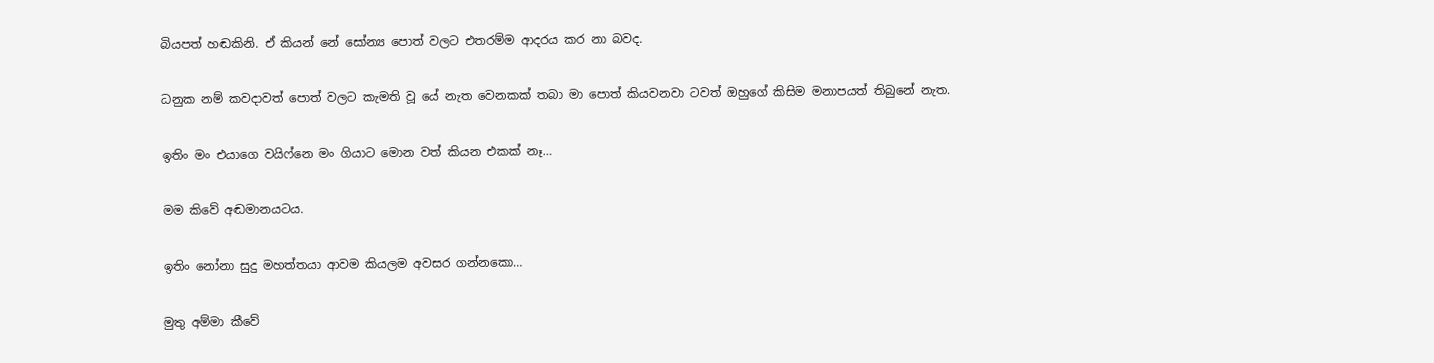බියපත් හඬකිනි. ඒ කියන් නේ සෝන්‍ය පොත් වලට එතරම්ම ආදරය කර නා බවද.

ධනුක නම් කවදාවත් පොත් වලට කැමති වූ යේ නැත වෙනකක් තබා මා පොත් කියවනවා ටවත් ඔහුගේ කිසිම මනාපයත් තිබුනේ නැත.

ඉතිං මං එයාගෙ වයිෆ්නෙ මං ගියාට මොන වත් කියන එකක් නෑ…

මම කිවේ අඬමානයටය.

ඉතිං නෝනා සුදු මහත්තයා ආවම කියලම අවසර ගන්නකො…

මුතු අම්මා කීවේ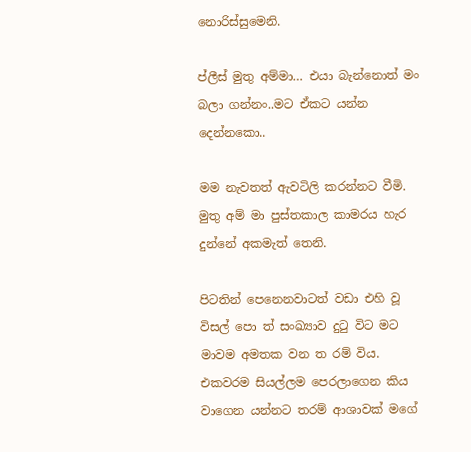නොරිස්සුමෙනි.

ප්ලීස් මුතු අම්මා… එයා බැන්නොත් මං බලා ගන්නං..මට ඒකට යන්න දෙන්නකො..

මම නැවතත් ඇවටිලි කරන්නට වීමි. මුතු අම් මා පුස්තකාල කාමරය හැර දුන්නේ අකමැත් තෙනි.

පිටතින් පෙනෙනවාටත් වඩා එහි වූ විසල් පො ත් සංඛ්‍යාව දුටු විට මට මාවම අමතක වන ත රම් විය. එකවරම සියල්ලම පෙරලාගෙන කිය වාගෙන යන්නට තරම් ආශාවක් මගේ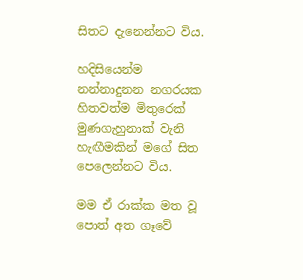සිතට දැනෙන්නට විය.

හදිසියෙන්ම නන්නාදුනන නගරයක හිතවත්ම මිතුරෙක් මුණගැහුනාක් වැනි හැඟීමකින් මගේ සිත පෙලෙන්නට විය.

මම ඒ රාක්ක මත වූ පොත් අත ගෑවේ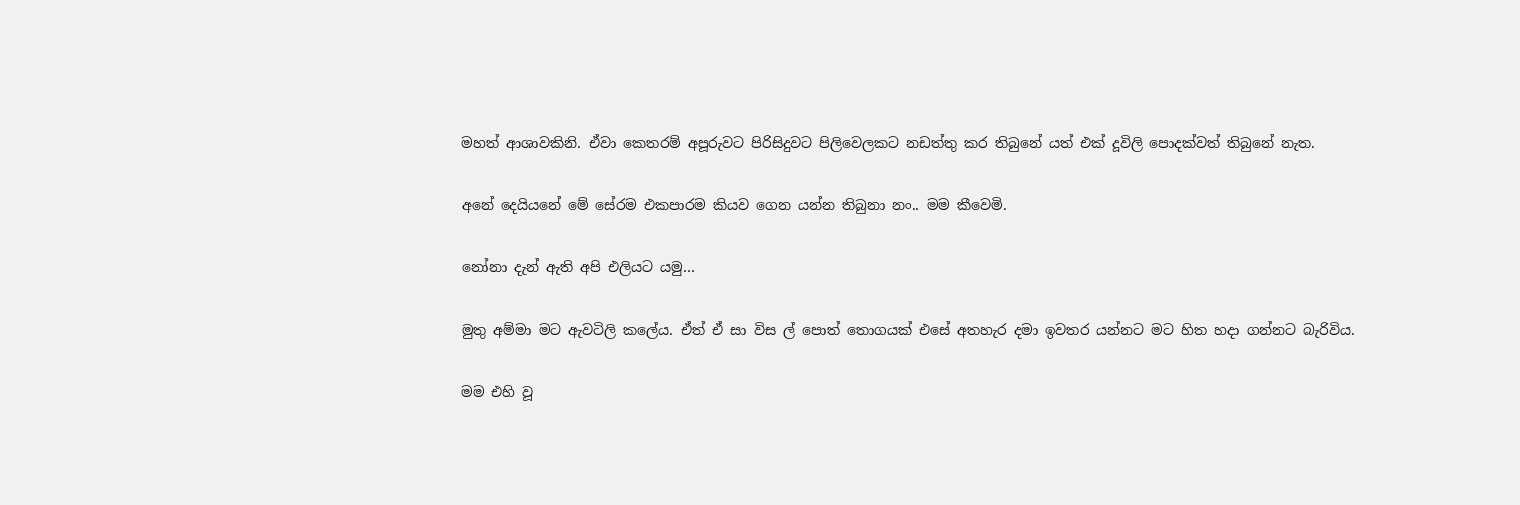මහත් ආශාවකිනි. ඒවා කෙතරම් අපූරුවට පිරිසිදුවට පිලිවෙලකට නඩත්තු කර තිබුනේ යත් එක් දූවිලි පොදක්වත් තිබුනේ නැත.

අනේ දෙයියනේ මේ සේරම එකපාරම කියව ගෙන යන්න තිබුනා නං.. මම කීවෙමි.

නෝනා දැන් ඇති අපි එලියට යමු…

මුතු අම්මා මට ඇවටිලි කලේය. ඒත් ඒ සා විස ල් පොත් තොගයක් එසේ අතහැර දමා ඉවතර යන්නට මට හිත හදා ගන්නට බැරිවිය.

මම එහි වූ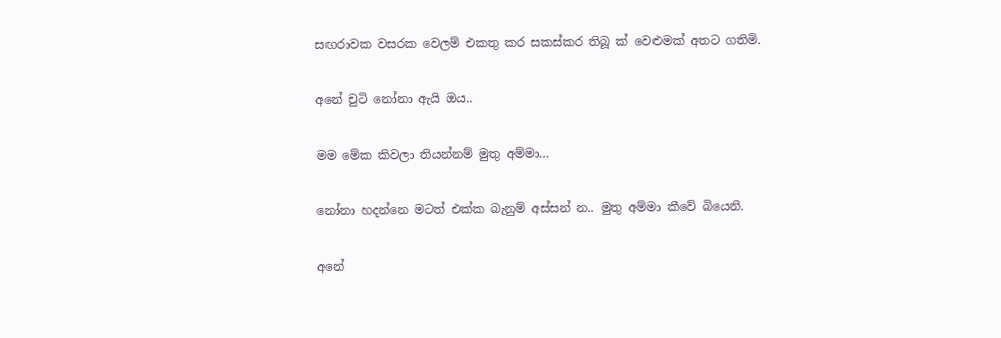සඟරාවක වසරක වෙලම් එකතු කර සකස්කර තිබූ ක් වෙළුමක් අතට ගතිමි.

අනේ චුටි නෝනා ඇයි ඔය..

මම මේක කිවලා තියන්නම් මුතු අම්මා…

නෝනා හදන්නෙ මටත් එක්ක බැනුම් අස්සන් න.. මුතු අම්මා කීවේ බියෙනි.

අනේ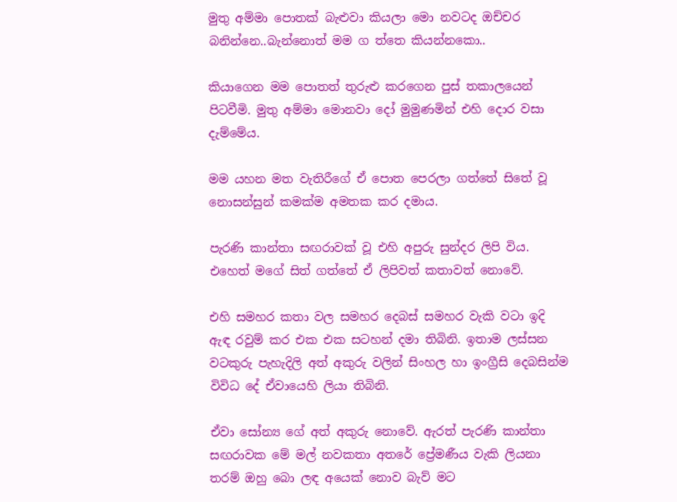මුතු අම්මා පොතක් බැළුවා කියලා මො නවටද ඔච්චර බනින්නෙ..බැන්නොත් මම ග ත්තෙ කියන්නකො..

කියාගෙන මම පොතත් තුරුළු කරගෙන පුස් තකාලයෙන් පිටවීමි. මුතු අම්මා මොනවා දෝ මුමුණමින් එහි දොර වසා දැම්මේය.

මම යහන මත වැතිරීගේ ඒ පොත පෙරලා ගත්තේ සිතේ වූ නොසන්සුන් කමක්ම අමතක කර දමාය.

පැරණි කාන්තා සඟරාවක් වූ එහි අපුරු සුන්දර ලිපි විය. එහෙත් මගේ සිත් ගත්තේ ඒ ලිපිවත් කතාවත් නොවේ.

එහි සමහර කතා වල සමහර දෙබස් සමහර වැකි වටා ඉදි ඇඳ රවුම් කර එක එක සටහන් දමා තිබිනි. ඉතාම ලස්සන වටකුරු පැහැදිලි අත් අකුරු වලින් සිංහල හා ඉංග්‍රීසි දෙබසින්ම විවිධ දේ ඒවායෙහි ලියා තිබිනි.

ඒවා සෝන්‍ය ගේ අත් අකුරු නොවේ. ඇරත් පැරණි කාන්තා සඟරාවක මේ මල් නවකතා අතරේ ප්‍රේමණීය වැකි ලියනා තරම් ඔහු බො ලඳ අයෙක් නොව බැව් මට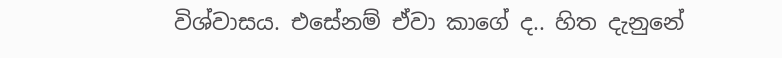විශ්වාසය. එසේනම් ඒවා කාගේ ද.. හිත දැනුනේ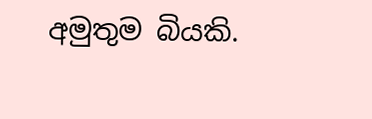අමුතුම බියකි.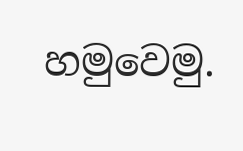හමුවෙමු.